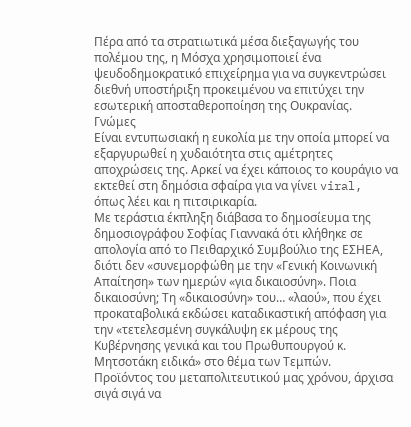Πέρα από τα στρατιωτικά μέσα διεξαγωγής του πολέμου της, η Μόσχα χρησιμοποιεί ένα ψευδοδημοκρατικό επιχείρημα για να συγκεντρώσει διεθνή υποστήριξη προκειμένου να επιτύχει την εσωτερική αποσταθεροποίηση της Ουκρανίας.
Γνώμες
Είναι εντυπωσιακή η ευκολία με την οποία μπορεί να εξαργυρωθεί η χυδαιότητα στις αμέτρητες αποχρώσεις της. Aρκεί να έχει κάποιος το κουράγιο να εκτεθεί στη δημόσια σφαίρα για να γίνει viral, όπως λέει και η πιτσιρικαρία.
Με τεράστια έκπληξη διάβασα το δημοσίευμα της δημοσιογράφου Σοφίας Γιαννακά ότι κλήθηκε σε απολογία από το Πειθαρχικό Συμβούλιο της ΕΣΗΕΑ, διότι δεν «συνεμορφώθη με την «Γενική Κοινωνική Απαίτηση» των ημερών «για δικαιοσύνη». Ποια δικαιοσύνη; Τη «δικαιοσύνη» του… «λαού», που έχει προκαταβολικά εκδώσει καταδικαστική απόφαση για την «τετελεσμένη συγκάλυψη εκ μέρους της Κυβέρνησης γενικά και του Πρωθυπουργού κ. Μητσοτάκη ειδικά» στο θέμα των Τεμπών.
Προϊόντος του μεταπολιτευτικού μας χρόνου, άρχισα σιγά σιγά να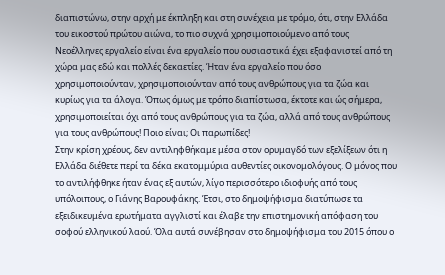διαπιστώνω, στην αρχή με έκπληξη και στη συνέχεια με τρόμο, ότι, στην Ελλάδα του εικοστού πρώτου αιώνα, το πιο συχνά χρησιμοποιούμενο από τους Νεοέλληνες εργαλείο είναι ένα εργαλείο που ουσιαστικά έχει εξαφανιστεί από τη χώρα μας εδώ και πολλές δεκαετίες. Ήταν ένα εργαλείο που όσο χρησιμοποιούνταν, χρησιμοποιούνταν από τους ανθρώπους για τα ζώα και κυρίως για τα άλογα. Όπως όμως με τρόπο διαπίστωσα, έκτοτε και ώς σήμερα, χρησιμοποιείται όχι από τους ανθρώπους για τα ζώα, αλλά από τους ανθρώπους για τους ανθρώπους! Ποιο είναι; Οι παρωπίδες!
Στην κρίση χρέους, δεν αντιληφθήκαμε μέσα στον ορυμαγδό των εξελίξεων ότι η Ελλάδα διέθετε περί τα δέκα εκατομμύρια αυθεντίες οικονομολόγους. Ο μόνος που το αντιλήφθηκε ήταν ένας εξ αυτών, λίγο περισσότερο ιδιοφυής από τους υπόλοιπους, ο Γιάνης Βαρουφάκης. Έτσι, στο δημοψήφισμα διατύπωσε τα εξειδικευμένα ερωτήματα αγγλιστί και έλαβε την επιστημονική απόφαση του σοφού ελληνικού λαού. Όλα αυτά συνέβησαν στο δημοψήφισμα του 2015 όπου ο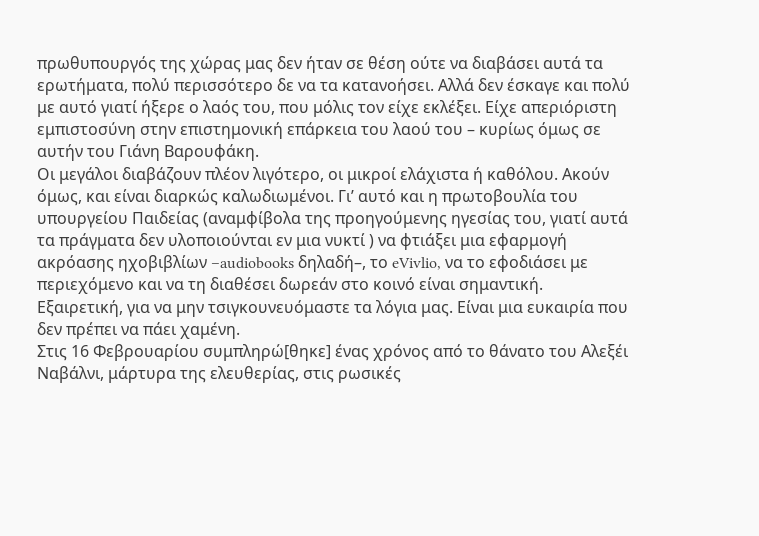πρωθυπουργός της χώρας μας δεν ήταν σε θέση ούτε να διαβάσει αυτά τα ερωτήματα, πολύ περισσότερο δε να τα κατανοήσει. Αλλά δεν έσκαγε και πολύ με αυτό γιατί ήξερε ο λαός του, που μόλις τον είχε εκλέξει. Είχε απεριόριστη εμπιστοσύνη στην επιστημονική επάρκεια του λαού του – κυρίως όμως σε αυτήν του Γιάνη Βαρουφάκη.
Οι μεγάλοι διαβάζουν πλέον λιγότερο, οι μικροί ελάχιστα ή καθόλου. Ακούν όμως, και είναι διαρκώς καλωδιωμένοι. Γι’ αυτό και η πρωτοβουλία του υπουργείου Παιδείας (αναμφίβολα της προηγούμενης ηγεσίας του, γιατί αυτά τα πράγματα δεν υλοποιούνται εν μια νυκτί ) να φτιάξει μια εφαρμογή ακρόασης ηχοβιβλίων –audiobooks δηλαδή–, το eVivlio, να το εφοδιάσει με περιεχόμενο και να τη διαθέσει δωρεάν στο κοινό είναι σημαντική. Εξαιρετική, για να μην τσιγκουνευόμαστε τα λόγια μας. Είναι μια ευκαιρία που δεν πρέπει να πάει χαμένη.
Στις 16 Φεβρουαρίου συμπληρώ[θηκε] ένας χρόνος από το θάνατο του Αλεξέι Ναβάλνι, μάρτυρα της ελευθερίας, στις ρωσικές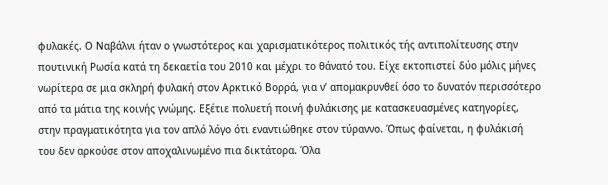φυλακές. Ο Ναβάλνι ήταν ο γνωστότερος και χαρισματικότερος πολιτικός τής αντιπολίτευσης στην πουτινική Ρωσία κατά τη δεκαετία του 2010 και μέχρι το θάνατό του. Είχε εκτοπιστεί δύο μόλις μήνες νωρίτερα σε μια σκληρή φυλακή στον Αρκτικό Βορρά, για ν’ απομακρυνθεί όσο το δυνατόν περισσότερο από τα μάτια της κοινής γνώμης. Εξέτιε πολυετή ποινή φυλάκισης με κατασκευασμένες κατηγορίες, στην πραγματικότητα για τον απλό λόγο ότι εναντιώθηκε στον τύραννο. Όπως φαίνεται, η φυλάκισή του δεν αρκούσε στον αποχαλινωμένο πια δικτάτορα. Όλα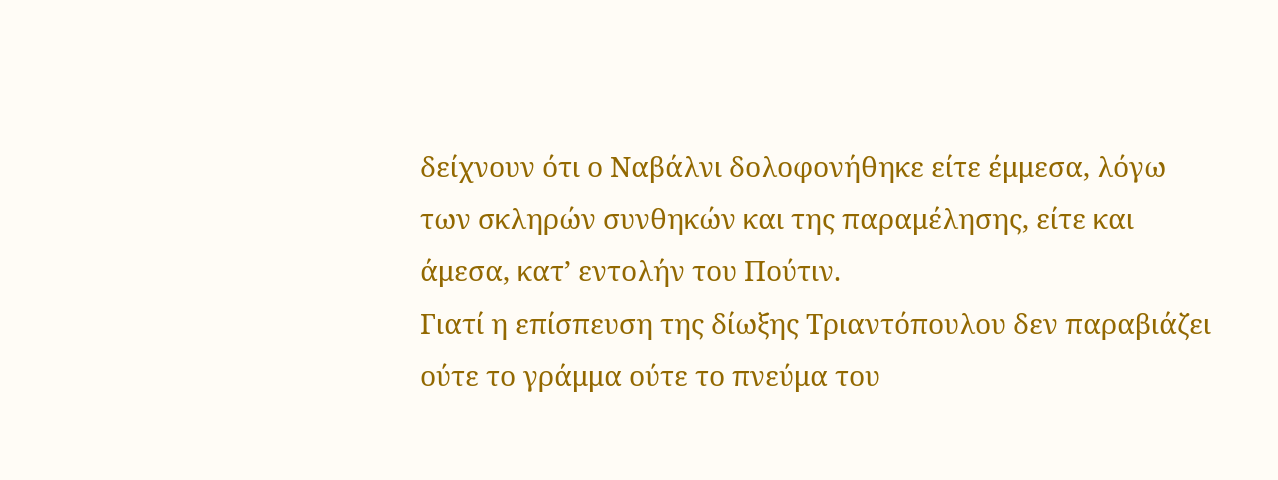δείχνουν ότι ο Ναβάλνι δολοφονήθηκε είτε έμμεσα, λόγω των σκληρών συνθηκών και της παραμέλησης, είτε και άμεσα, κατ’ εντολήν του Πούτιν.
Γιατί η επίσπευση της δίωξης Τριαντόπουλου δεν παραβιάζει ούτε το γράμμα ούτε το πνεύμα του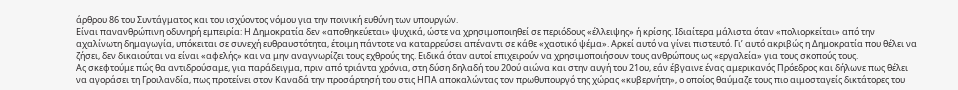άρθρου 86 του Συντάγματος και του ισχύοντος νόμου για την ποινική ευθύνη των υπουργών.
Είναι πανανθρώπινη οδυνηρή εμπειρία: Η Δημοκρατία δεν «αποθηκεύεται» ψυχικά, ώστε να χρησιμοποιηθεί σε περιόδους «έλλειψης» ή κρίσης. Ιδιαίτερα μάλιστα όταν «πολιορκείται» από την αχαλίνωτη δημαγωγία, υπόκειται σε συνεχή ευθραυστότητα, έτοιμη πάντοτε να καταρρεύσει απέναντι σε κάθε «χαοτικό ψέμα». Αρκεί αυτό να γίνει πιστευτό. Γι’ αυτό ακριβώς η Δημοκρατία που θέλει να ζήσει, δεν δικαιούται να είναι «αφελής» και να μην αναγνωρίζει τους εχθρούς της. Ειδικά όταν αυτοί επιχειρούν να χρησιμοποιήσουν τους ανθρώπους ως «εργαλεία» για τους σκοπούς τους.
Ας σκεφτούμε πώς θα αντιδρούσαμε, για παράδειγμα, πριν από τριάντα χρόνια, στη δύση δηλαδή του 20ού αιώνα και στην αυγή του 21ου, εάν έβγαινε ένας αμερικανός Πρόεδρος και δήλωνε πως θέλει να αγοράσει τη Γροιλανδία, πως προτείνει στον Καναδά την προσάρτησή του στις ΗΠΑ αποκαλώντας τον πρωθυπουργό της χώρας «κυβερνήτη», ο οποίος θαύμαζε τους πιο αιμοσταγείς δικτάτορες του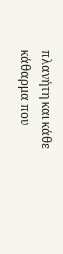πλανήτη και κάθε κάθαρμα που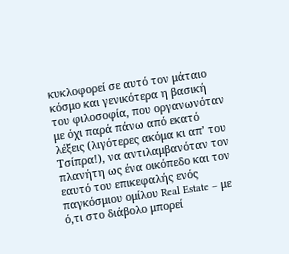κυκλοφορεί σε αυτό τον μάταιο κόσμο και γενικότερα η βασική του φιλοσοφία, που οργανωνόταν με όχι παρά πάνω από εκατό λέξεις (λιγότερες ακόμα κι απ’ του Τσίπρα!), να αντιλαμβανόταν τον πλανήτη ως ένα οικόπεδο και τον εαυτό του επικεφαλής ενός παγκόσμιου ομίλου Real Estate – με ό,τι στο διάβολο μπορεί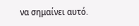να σημαίνει αυτό.